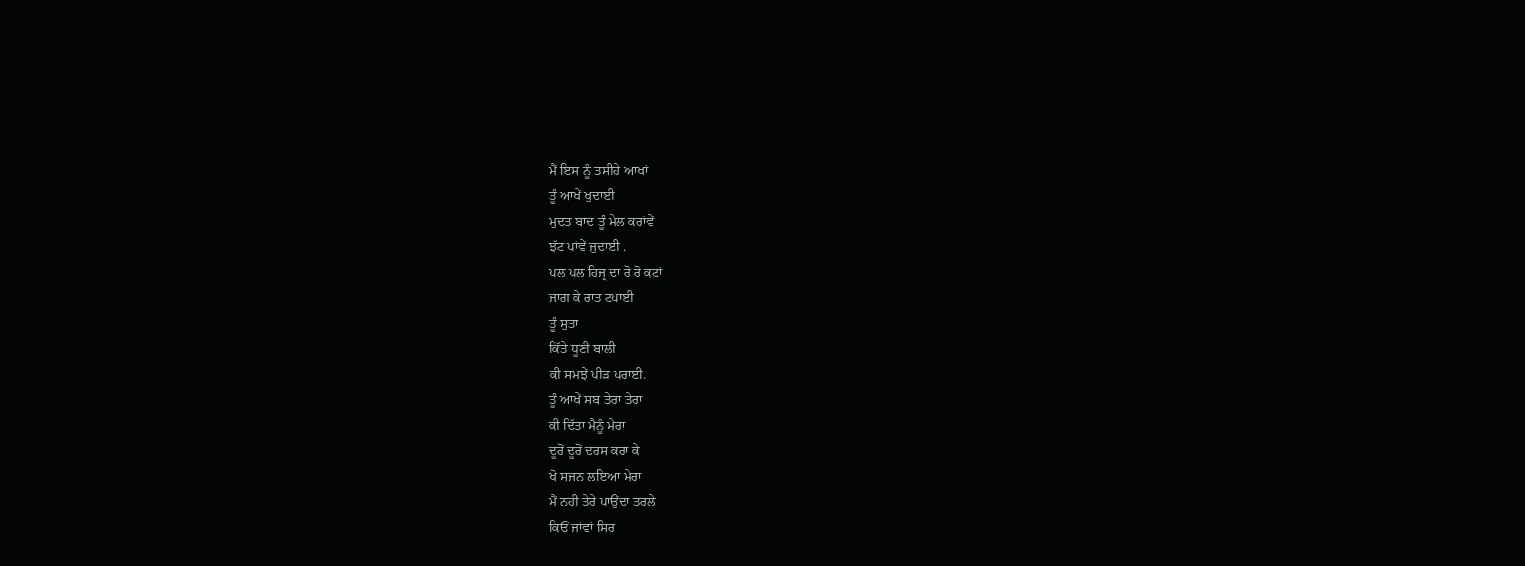ਮੈਂ ਇਸ ਨੂੰ ਤਸੀਹੇ ਆਖਾਂ
ਤੂੰ ਆਖੇਂ ਖੁਦਾਈ
ਮੁਦਤ ਬਾਦ ਤੂੰ ਮੇਲ ਕਰਾਂਵੇਂ
ਝੱਟ ਪਾਂਵੇਂ ਜੁਦਾਈ .
ਪਲ ਪਲ ਹਿਜ੍ਰ ਦਾ ਰੋ ਰੋ ਕਟਾਂ
ਜਾਗ ਕੇ ਰਾਤ ਟਪਾਈ
ਤੂੰ ਸੁਤਾ
ਕਿੱਤੇ ਧੂਣੀ ਬਾਲੀ
ਕੀ ਸਮਝੇਂ ਪੀੜ ਪਰਾਈ.
ਤੂੰ ਆਖੇਂ ਸਬ ਤੇਰਾ ਤੇਰਾ
ਕੀ ਦਿੱਤਾ ਮੈਨੂੰ ਮੇਰਾ
ਦੂਰੋਂ ਦੂਰੋਂ ਦਰਸ ਕਰਾ ਕੇ
ਖੋ ਸਜਨ ਲਇਆ ਮੇਰਾ
ਮੈਂ ਨਹੀ ਤੇਰੇ ਪਾਉਂਦਾ ਤਰਲੇ
ਕਿਓਂ ਜਾਂਵਾਂ ਸਿਰ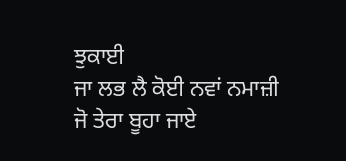ਝੁਕਾਈ
ਜਾ ਲਭ ਲੈ ਕੋਈ ਨਵਾਂ ਨਮਾਜ਼ੀ
ਜੋ ਤੇਰਾ ਬੂਹਾ ਜਾਏ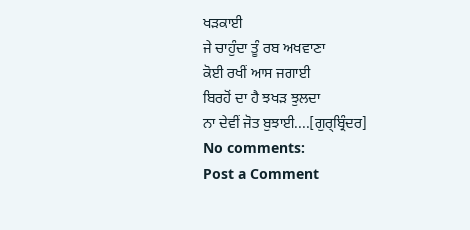ਖੜਕਾਈ
ਜੇ ਚਾਹੁੰਦਾ ਤੂੰ ਰਬ ਅਖਵਾਣਾ
ਕੋਈ ਰਖੀਂ ਆਸ ਜਗਾਈ
ਬਿਰਹੋਂ ਦਾ ਹੈ ਝਖੜ ਝੁਲਦਾ
ਨਾ ਦੇਵੀਂ ਜੋਤ ਬੁਝਾਈ....[ਗੁਰ੍ਬ੍ਰਿੰਦਰ]
No comments:
Post a Comment